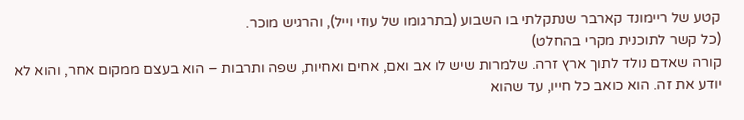קטע של ריימונד קארבר שנתקלתי בו השבוע (בתרגומו של עוזי וייל), והרגיש מוכר.
(כל קשר לתוכנית מקרי בהחלט)
קורה שאדם נולד לתוך ארץ זרה. שלמרות שיש לו אב ואם, אחים ואחיות, שפה ותרבות – הוא בעצם ממקום אחר, והוא לא יודע את זה. הוא כואב כל חייו, עד שהוא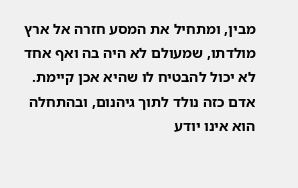מבין, ומתחיל את המסע חזרה אל ארץ מולדתו, שמעולם לא היה בה ואף אחד לא יכול להבטיח לו שהיא אכן קיימת. אדם כזה נולד לתוך גיהנום, ובהתחלה הוא אינו יודע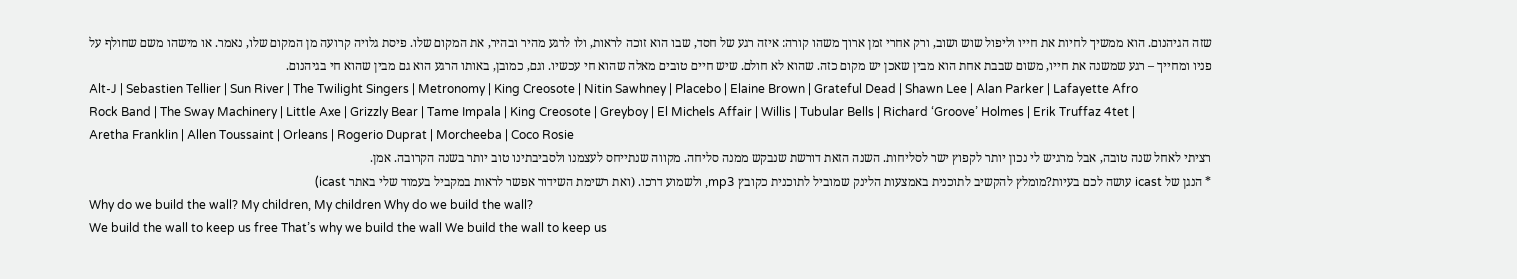שזה הגיהנום. הוא ממשיך לחיות את חייו וליפול שוש ושוב, ורק אחרי זמן ארוך משהו קורה: איזה רגע של חסד, שבו הוא זוכה לראות, ולו לרגע מהיר ובהיר, את המקום שלו. פיסת גלויה קרועה מן המקום שלו, נאמר. או מישהו משם שחולף על פניו ומחייך – רגע שמשנה את חייו, משום שבבת אחת הוא מבין שאכן יש מקום כזה. שהוא לא חולם. שיש חיים טובים מאלה שהוא חי עכשיו. וגם, כמובן, באותו הרגע הוא גם מבין שהוא חי בגיהנום.
Alt-J | Sebastien Tellier | Sun River | The Twilight Singers | Metronomy | King Creosote | Nitin Sawhney | Placebo | Elaine Brown | Grateful Dead | Shawn Lee | Alan Parker | Lafayette Afro Rock Band | The Sway Machinery | Little Axe | Grizzly Bear | Tame Impala | King Creosote | Greyboy | El Michels Affair | Willis | Tubular Bells | Richard ‘Groove’ Holmes | Erik Truffaz 4tet | Aretha Franklin | Allen Toussaint | Orleans | Rogerio Duprat | Morcheeba | Coco Rosie
רציתי לאחל שנה טובה, אבל מרגיש לי נכון יותר לקפוץ ישר לסליחות. השנה הזאת דורשת שנבקש ממנה סליחה. מקווה שנתייחס לעצמנו ולסביבתינו טוב יותר בשנה הקרובה. אמן.
* הנגן של icast עושה לכם בעיות?מומלץ להקשיב לתוכנית באמצעות הלינק שמוביל לתוכנית כקובץ mp3, ולשמוע דרכו. (ואת רשימת השידור אפשר לראות במקביל בעמוד שלי באתר icast)
Why do we build the wall? My children, My children Why do we build the wall?
We build the wall to keep us free That’s why we build the wall We build the wall to keep us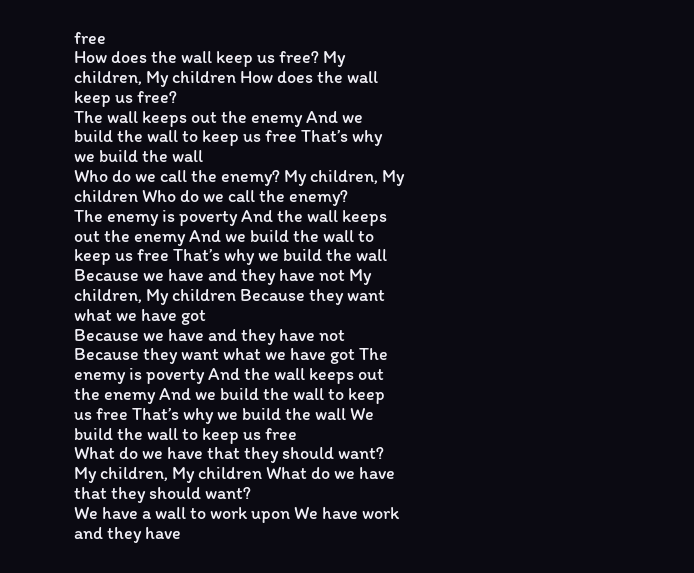free
How does the wall keep us free? My children, My children How does the wall keep us free?
The wall keeps out the enemy And we build the wall to keep us free That’s why we build the wall
Who do we call the enemy? My children, My children Who do we call the enemy?
The enemy is poverty And the wall keeps out the enemy And we build the wall to keep us free That’s why we build the wall
Because we have and they have not My children, My children Because they want what we have got
Because we have and they have not Because they want what we have got The enemy is poverty And the wall keeps out the enemy And we build the wall to keep us free That’s why we build the wall We build the wall to keep us free
What do we have that they should want? My children, My children What do we have that they should want?
We have a wall to work upon We have work and they have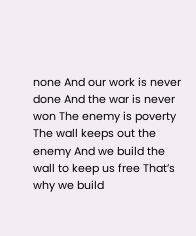none And our work is never done And the war is never won The enemy is poverty The wall keeps out the enemy And we build the wall to keep us free That’s why we build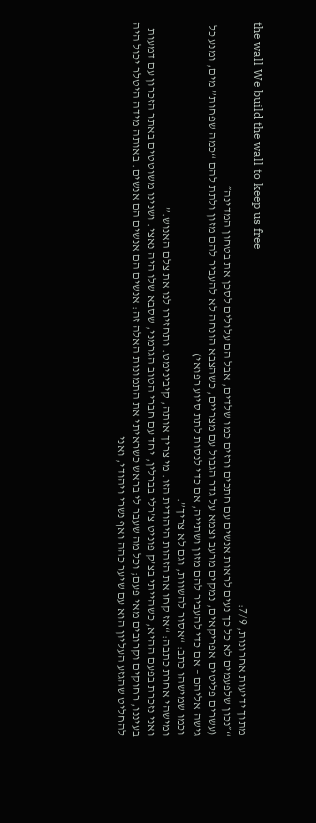the wall We build the wall to keep us free
מתוך ידיעות אחרונות, 7/9:
“״נכון שלפעמים לא כל כך נעים לראות אנשים עם חתכים ורזים כמו שלדים, אבל הם עלולים לסכן את בטחון המדינה״
(עשרים פליטים אפריקאים, נמקים מרעב וצמא על גדר הגבול עם מצריים, כשהצבא הונחה לא להעביר להם מזון ולתת להם “כמה שפחות” מים, ומנע כל גישה אליהם – אם כדי להעביר להם מזון ושתייה, אם כדי לנסות לתת סיוע רפואי)
וכמו שמישהו כתב: “אסור להשוות, וגם לא צריך”.
ומישהי אחרת כתבה: “אז קחו את הזהות היהודית הזו. מי צריך אותה, קיבינימט. ותחזירו לנו את צלם האנוש.”
ואני נזכרת בפעם ההיא, כשהייתי בצ’ק פוניט צ’רלי בברלין, יחד עם חברי הטוב הגרמני, שסבא שלו היה נאצי. ושנינו משוטטים באתר הזכרון עם דמעות בעיננו, רחוקים וקרובים מאי פעם; וכל מה שעבר לי בראש כשראיתי את התמונות האלה זה: אנשים הם אנשים הם אנשים. באותה מידה היטלר יכול היה להחליט שהגזע העליון הוא עם שיער כהה ואף נשרי ויהודי, ואני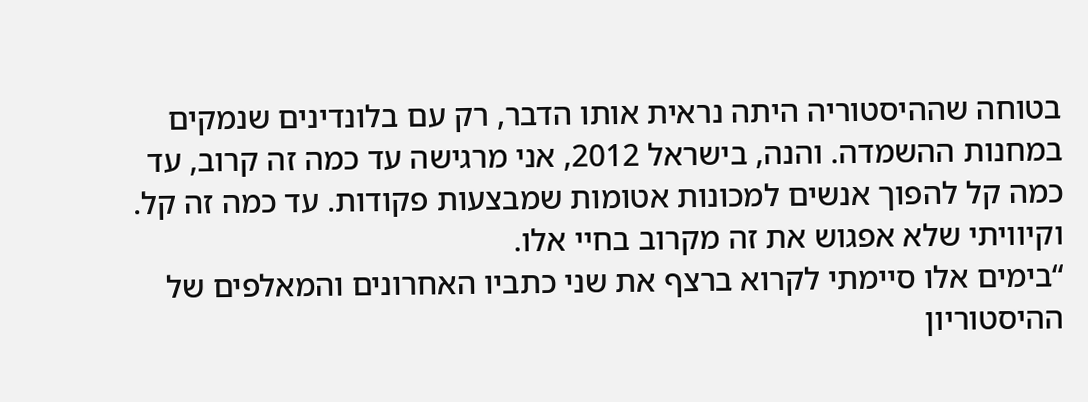בטוחה שההיסטוריה היתה נראית אותו הדבר, רק עם בלונדינים שנמקים במחנות ההשמדה. והנה, בישראל 2012, אני מרגישה עד כמה זה קרוב, עד כמה קל להפוך אנשים למכונות אטומות שמבצעות פקודות. עד כמה זה קל. וקיוויתי שלא אפגוש את זה מקרוב בחיי אלו.
“בימים אלו סיימתי לקרוא ברצף את שני כתביו האחרונים והמאלפים של ההיסטוריון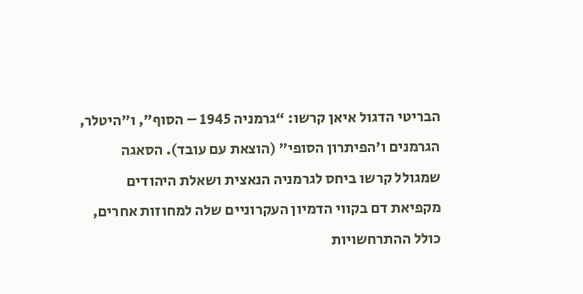הבריטי הדגול איאן קרשו: “גרמניה 1945 – הסוף”, ו”היטלר, הגרמנים ו’הפיתרון הסופי” (הוצאת עם עובד). הסאגה שמגולל קרשו ביחס לגרמניה הנאצית ושאלת היהודים מקפיאת דם בקווי הדמיון העקרוניים שלה למחוזות אחרים, כולל ההתרחשויות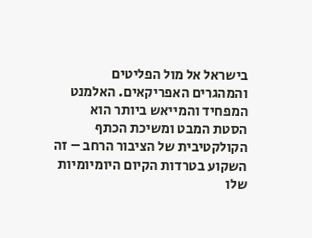בישראל אל מול הפליטים והמהגרים האפריקאים. האלמנט המפחיד והמייאש ביותר הוא הסטת המבט ומשיכת הכתף הקולקטיבית של הציבור הרחב – זה השקוע בטרדות הקיום היומיומיות שלו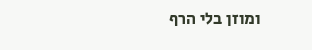ומוזן בלי הרף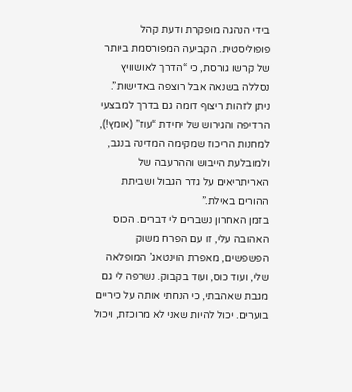בידי הנהגה מופקרת ודעת קהל פופוליסטית. הקביעה המפורסמת ביותר של קרשו גורסת, כי “הדרך לאושוויץ נסללה בשנאה אבל רוצפה באדישות”. ניתן לזהות ריצוף דומה גם בדרך למבצעי הרדיפה והגירוש של יחידת “עוז” (אומץ!), למחנות הריכוז שמקימה המדינה בנגב, ולמובלעת הייבוש וההרעבה של האריתריאים על גדר הגבול ושביתת ההורים באילת.”
בזמן האחרון נשברים לי דברים. הכוס האהובה עלי, זו עם הפרח משוק הפשפשים, מאפרת הוינטאג’ המופלאה שלי, ועוד כוס, ועוד בקבוק. נשרפה לי גם מגבת שאהבתי, כי הנחתי אותה על כיריים בוערים. יכול להיות שאני לא מרוכזת, ויכול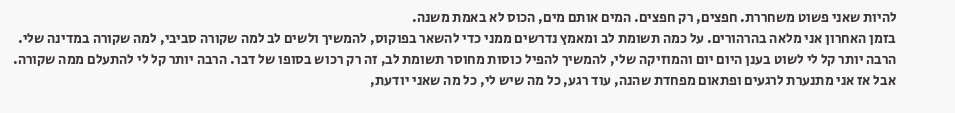להיות שאני פשוט משחררת. חפצים, רק חפצים. המים אותם מים, הכוס לא באמת משנה.
בזמן האחרון אני מלאה בהרהורים. על כמה תשומת לב ומאמץ נדרשים ממני כדי להשאר בפוקוס, להמשיך ולשים לב למה שקורה סביבי, למה שקורה במדינה שלי. הרבה יותר קל לי לשוט בענן היום יום והמוזיקה שלי, להמשיך להפיל כוסות מחוסר תשומת לב, זה רק רכוש בסופו של דבר. הרבה יותר קל לי להתעלם ממה שקורה. אבל אז אני מתנערת לרגעים ופתאום מפחדת שהנה, עוד רגע, כל מה שיש לי, כל מה שאני יודעת,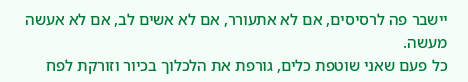יישבר פה לרסיסים, אם לא אתעורר, אם לא אשים לב, אם לא אעשה מעשה.
כל פעם שאני שוטפת כלים, גורפת את הלכלוך בכיור וזורקת לפח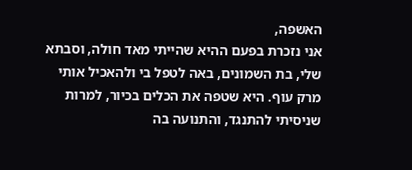האשפה,
אני נזכרת בפעם ההיא שהייתי מאד חולה, וסבתא שלי, בת השמונים, באה לטפל בי ולהאכיל אותי מרק עוף. היא שטפה את הכלים בכיור, למרות שניסיתי להתנגד, והתנועה בה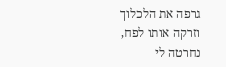גרפה את הלכלוך וזרקה אותו לפח, נחרטה לי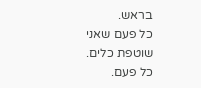בראש.
כל פעם שאני שוטפת כלים. כל פעם.